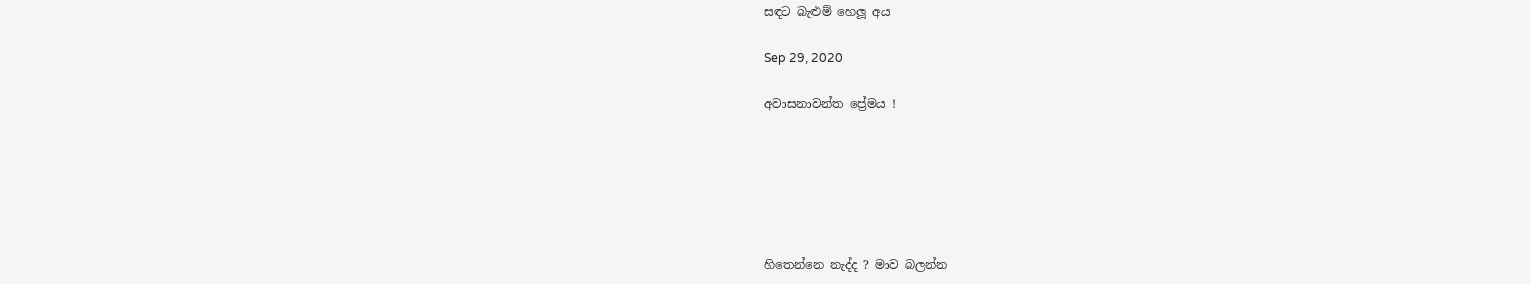සඳට බැළුම් හෙලූ අය

Sep 29, 2020

අවාසනාවන්ත ප්‍රේමය !






හිතෙන්නෙ නැද්ද ? මාව බලන්න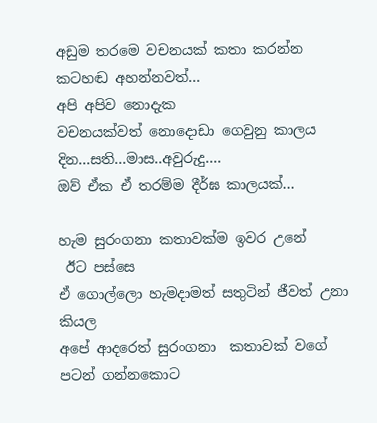අඩුම තරමෙ වචනයක් කතා කරන්න
කටහඬ අහන්නවත්...
අපි අපිව නොදැක
වචනයක්වත් නොදොඩා ගෙවුනු කාලය
දින...සති...මාස..අවුරුදු....
ඔව් ඒක ඒ තරම්ම දීර්ඝ කාලයක්...

හැම සුරංගනා කතාවක්ම ඉවර උනේ
 ඊට පස්සෙ
ඒ ගොල්ලො හැමදාමත් සතුටින් ජීවත් උනා කියල
අපේ ආදරෙත් සුරංගනා  කතාවක් වගේ
පටන් ගන්නකොට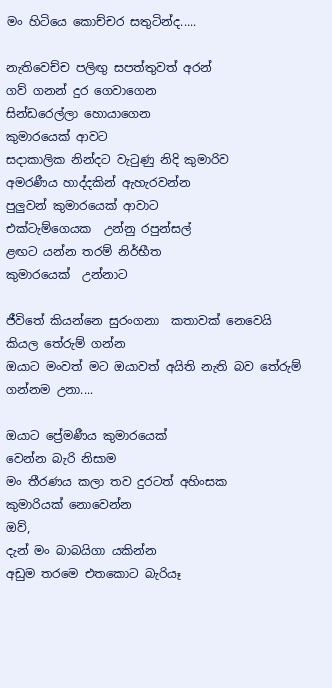මං හිටියෙ කොච්චර සතුටින්ද.....

නැතිවෙච්ච පලිඟු සපත්තුවත් අරන්
ගව් ගනන් දුර ගෙවාගෙන
සින්ඩරෙල්ලා හොයාගෙන
කුමාරයෙක් ආවට
සදාකාලික නින්දට වැටුණු නිදි කුමාරිව
අමරණීය හාද්දකින් ඇහැරවන්න
පුලුවන් කුමාරයෙක් ආවාට
එක්ටැම්ගෙයක  උන්නු රපුන්සල්
ළඟට යන්න තරම් නිර්භීත
කුමාරයෙක්  උන්නාට

ජීවිතේ කියන්නෙ සුරංගනා  කතාවක් නෙවෙයි කියල තේරුම් ගන්න
ඔයාට මංවත් මට ඔයාවත් අයිති නැති බව තේරුම් ගන්නම උනා....

ඔයාට ප්‍රේමණීය කුමාරයෙක්
වෙන්න බැරි නිසාම
මං තීරණය කලා තව දුරටත් අහිංසක
කුමාරියක් නොවෙන්න
ඔව්,
දැන් මං බාබයිගා යකින්න
අඩුම තරමෙ එතකොට බැරියෑ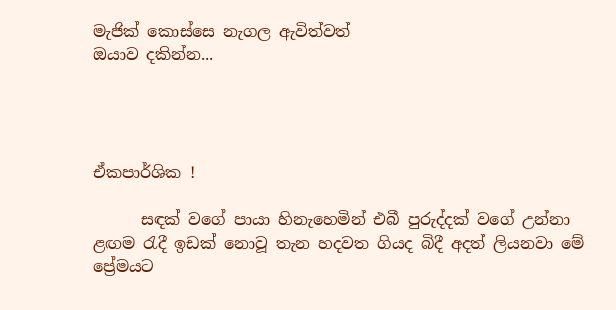මැජික් කොස්සෙ නැගල ඇවිත්වත්
ඔයාව දකින්න...




ඒකපාර්ශික !

      සඳක් වගේ පායා හිනැහෙමින් එබී පුරුද්දක් වගේ උන්නා ළඟම රැදී ඉඩක් නොවූ තැන හදවත ගියද බිදී අදත් ලියනවා මේ ප්‍රේමයට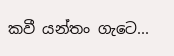කවී යන්තං ගැටෙ...